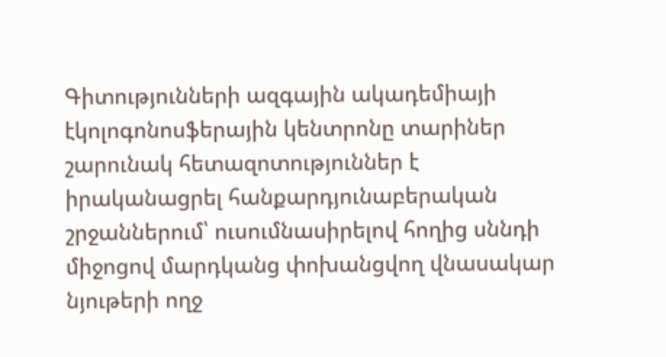Գիտությունների ազգային ակադեմիայի էկոլոգոնոսֆերային կենտրոնը տարիներ շարունակ հետազոտություններ է իրականացրել հանքարդյունաբերական շրջաններում՝ ուսումնասիրելով հողից սննդի միջոցով մարդկանց փոխանցվող վնասակար նյութերի ողջ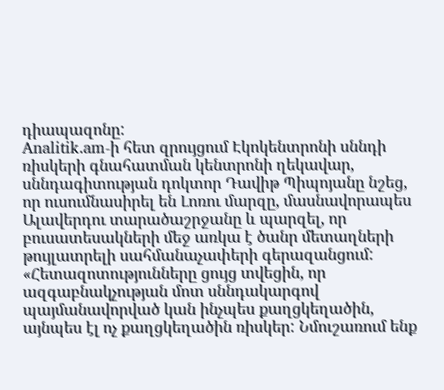դիապազոնը:
Analitik.am-ի հետ զրույցում Էկոկենտրոնի սննդի ռիսկերի գնահատման կենտրոնի ղեկավար, սննդագիտության դոկտոր Դավիթ Պիպոյանը նշեց, որ ուսումնասիրել են Լոռու մարզը, մասնավորապես Ալավերդու տարածաշրջանը և պարզել, որ բուսատեսակների մեջ առկա է ծանր մետաղների թույլատրելի սահմանաչափերի գերազանցում:
«Հետազոտությունները ցույց տվեցին, որ ազգաբնակչության մոտ սննդակարգով պայմանավորված կան ինչպես քաղցկեղածին, այնպես էլ ոչ քաղցկեղածին ռիսկեր: Նմուշառում ենք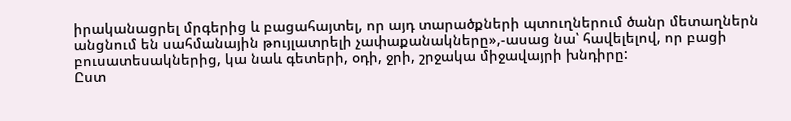իրականացրել մրգերից և բացահայտել, որ այդ տարածքների պտուղներում ծանր մետաղներն անցնում են սահմանային թույլատրելի չափաքանակները»,-ասաց նա՝ հավելելով, որ բացի բուսատեսակներից, կա նաև գետերի, օդի, ջրի, շրջակա միջավայրի խնդիրը:
Ըստ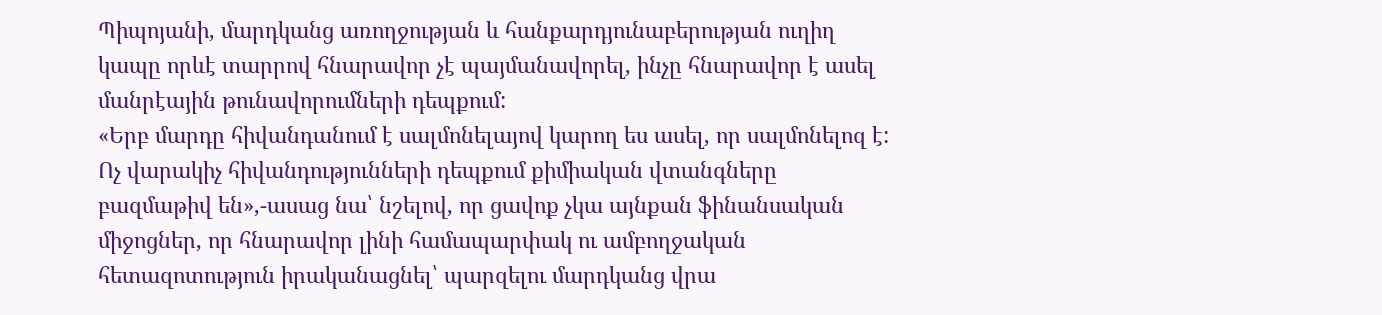Պիպոյանի, մարդկանց առողջության և հանքարդյունաբերության ուղիղ կապը որևէ տարրով հնարավոր չէ պայմանավորել, ինչը հնարավոր է ասել մանրէային թունավորումների դեպքում:
«Երբ մարդը հիվանդանում է սալմոնելայով կարող ես ասել, որ սալմոնելոզ է: Ոչ վարակիչ հիվանդությունների դեպքում քիմիական վտանգները բազմաթիվ են»,-ասաց նա՝ նշելով, որ ցավոք չկա այնքան ֆինանսական միջոցներ, որ հնարավոր լինի համապարփակ ու ամբողջական հետազոտություն իրականացնել՝ պարզելու մարդկանց վրա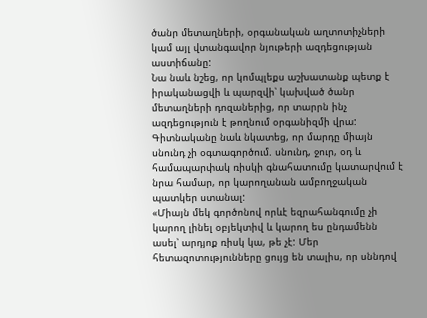ծանր մետաղների, օրգանական աղտոտիչների կամ այլ վտանգավոր նյութերի ազդեցության աստիճանը:
Նա նաև նշեց, որ կոմպլեքս աշխատանք պետք է իրականացվի և պարզվի՝ կախված ծանր մետաղների դոզաներից, որ տարրն ինչ ազդեցություն է թողնում օրգանիզմի վրա:
Գիտնականը նաև նկատեց, որ մարդը միայն սնունդ չի օգտագործում. սնունդ, ջուր, օդ և համապարփակ ռիսկի գնահատումը կատարվում է նրա համար, որ կարողանան ամբողջական պատկեր ստանալ:
«Միայն մեկ գործոնով որևէ եզրահանգումը չի կարող լինել օբյեկտիվ և կարող ես ընդամենն ասել՝ արդյոք ռիսկ կա, թե չէ: Մեր հետազոտությունները ցույց են տալիս, որ սննդով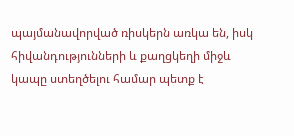պայմանավորված ռիսկերն առկա են, իսկ հիվանդությունների և քաղցկեղի միջև կապը ստեղծելու համար պետք է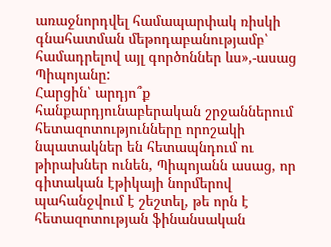առաջնորդվել համապարփակ ռիսկի գնահատման մեթոդաբանությամբ՝ համադրելով այլ գործոններ ևս»,-ասաց Պիպոյանը:
Հարցին՝ արդյո՞ք հանքարդյունաբերական շրջաններում հետազոտությունները որոշակի նպատակներ են հետապնդում ու թիրախներ ունեն, Պիպոյանն ասաց, որ գիտական էթիկայի նորմերով պահանջվում է շեշտել, թե որն է հետազոտության ֆինանսական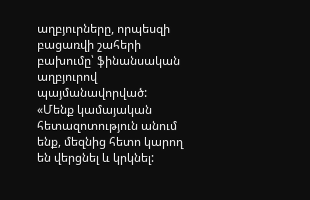աղբյուրները, որպեսզի բացառվի շահերի բախումը՝ ֆինանսական աղբյուրով պայմանավորված:
«Մենք կամայական հետազոտություն անում ենք, մեզնից հետո կարող են վերցնել և կրկնել: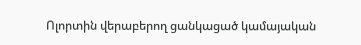Ոլորտին վերաբերող ցանկացած կամայական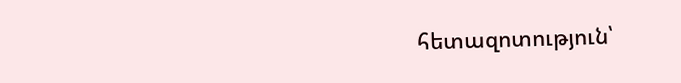հետազոտություն՝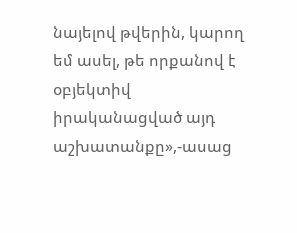նայելով թվերին, կարող եմ ասել, թե որքանով է օբյեկտիվ իրականացված այդ աշխատանքը»,-ասաց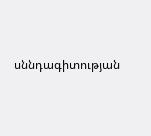սննդագիտության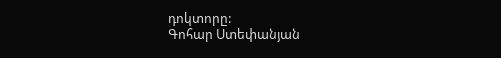դոկտորը:
Գոհար Ստեփանյան